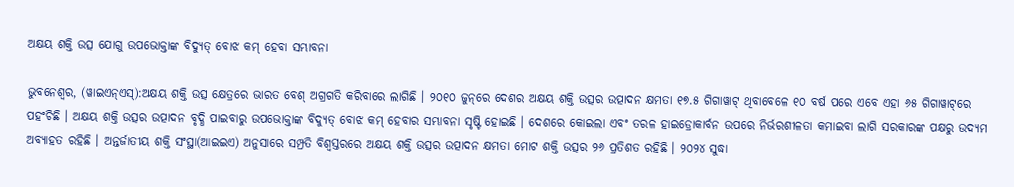ଅକ୍ଷୟ ଶକ୍ତି ଉତ୍ସ ଯୋଗୁ ଉପଭୋକ୍ତାଙ୍କ ବିଦ୍ୟୁତ୍ ବୋଝ କମ୍ ହେବା ସମ୍ଭାବନା

ଭୁବନେଶ୍ୱର, (ୱାଇଏନ୍ଏସ୍):ଅକ୍ଷୟ ଶକ୍ତି ଉତ୍ସ କ୍ଷେତ୍ରରେ ଭାରତ ବେଶ୍ ଅଗ୍ରଗତି କରିବାରେ ଲାଗିଛି । ୨୦୧୦ ଜୁନ୍‌ରେ ଦେଶର ଅକ୍ଷୟ ଶକ୍ତି ଉତ୍ସର ଉତ୍ପାଦନ କ୍ଷମତା ୧୭.୫ ଗିଗାୱାଟ୍ ଥିବାବେଳେ ୧୦ ବର୍ଷ ପରେ ଏବେ ଏହା ୬୫ ଗିଗାୱାଟ୍‌ରେ ପହଂଚିଛି । ଅକ୍ଷୟ ଶକ୍ତି ଉତ୍ସର ଉତ୍ପାଦନ ବୃଦ୍ଧି ପାଇବାରୁ ଉପଭୋକ୍ତାଙ୍କ ବିଦ୍ୟୁତ୍ ବୋଝ କମ୍ ହେବାର ସମ୍ଭାବନା ସୃଷ୍ଟି ହୋଇଛି । ଦେଶରେ କୋଇଲା ଏବଂ ତରଳ ହାଇଡ୍ରୋକାର୍ବନ ଉପରେ ନିର୍ଭରଶୀଳତା କମାଇବା ଲାଗି ସରକାରଙ୍କ ପକ୍ଷରୁ ଉଦ୍ୟମ ଅବ୍ୟାହତ ରହିଛି । ଅନ୍ତର୍ଜାତୀୟ ଶକ୍ତି ସଂସ୍ଥା(ଆଇଇଏ) ଅନୁସାରେ ସମ୍ପ୍ରତି ବିଶ୍ୱସ୍ତରରେ ଅକ୍ଷୟ ଶକ୍ତି ଉତ୍ସର ଉତ୍ପାଦନ କ୍ଷମତା ମୋଟ ଶକ୍ତି ଉତ୍ସର ୨୬ ପ୍ରତିଶତ ରହିଛି । ୨୦୨୪ ସୁଦ୍ଧା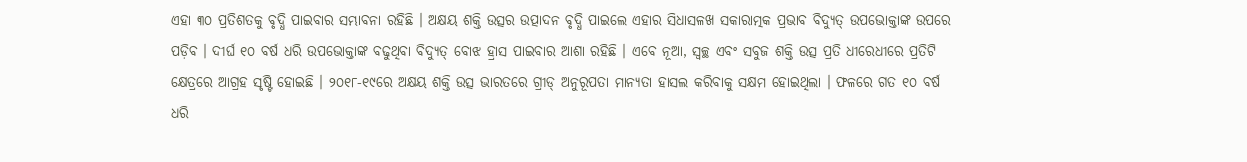ଏହା ୩୦ ପ୍ରତିଶତକୁ ବୃଦ୍ଧି ପାଇବାର ସମ୍ଭାବନା ରହିଛି । ଅକ୍ଷୟ ଶକ୍ତି ଉତ୍ସର ଉତ୍ପାଦନ ବୃଦ୍ଧି ପାଇଲେ ଏହାର ସିଧାସଳଖ ସକାରାତ୍ମକ ପ୍ରଭାବ ବିଦ୍ୟୁତ୍ ଉପଭୋକ୍ତାଙ୍କ ଉପରେ ପଡ଼ିବ । ଦୀର୍ଘ ୧୦ ବର୍ଷ ଧରି ଉପଭୋକ୍ତାଙ୍କ ବଢୁଥିବା ବିଦ୍ୟୁତ୍ ବୋଝ ହ୍ରାସ ପାଇବାର ଆଶା ରହିଛି । ଏବେ ନୂଆ, ସ୍ୱଚ୍ଛ ଏବଂ ସବୁଜ ଶକ୍ତି ଉତ୍ସ ପ୍ରତି ଧୀରେଧୀରେ ପ୍ରତିଟି କ୍ଷେତ୍ରରେ ଆଗ୍ରହ ସୃଷ୍ଟି ହୋଇଛି । ୨୦୧୮-୧୯ରେ ଅକ୍ଷୟ ଶକ୍ତି ଉତ୍ସ ଭାରତରେ ଗ୍ରୀଡ୍ ଅନୁରୂପତା ମାନ୍ୟତା ହାସଲ କରିବାକୁ ସକ୍ଷମ ହୋଇଥିଲା । ଫଳରେ ଗତ ୧୦ ବର୍ଷ ଧରି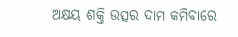ଅକ୍ଷୟ ଶକ୍ତି ଉତ୍ସର ଦାମ କମିବାରେ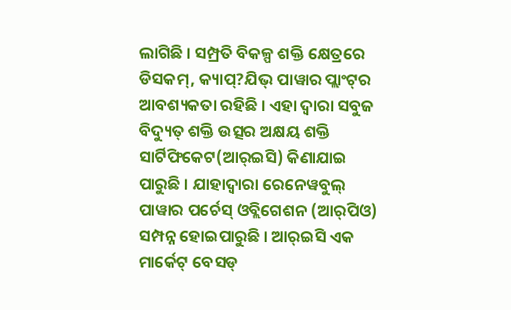ଲାଗିଛି । ସମ୍ପ୍ରତି ବିକଳ୍ପ ଶକ୍ତି କ୍ଷେତ୍ରରେ ଡିସକମ୍‌, କ୍ୟାପ୍‌?ଯିଭ୍ ପାୱାର ପ୍ଲାଂଟ୍‌ର ଆବଶ୍ୟକତା ରହିଛି । ଏହା ଦ୍ୱାରା ସବୁଜ ବିଦ୍ୟୁତ୍ ଶକ୍ତି ଉତ୍ସର ଅକ୍ଷୟ ଶକ୍ତି ସାର୍ଟିଫିକେଟ(ଆର୍‌ଇସି) କିଣାଯାଇ ପାରୁଛି । ଯାହାଦ୍ୱାରା ରେନେୱବୁଲ୍ ପାୱାର ପର୍ଚେସ୍ ଓବ୍ଲିଗେଶନ (ଆର୍‌ପିଓ) ସମ୍ପନ୍ନ ହୋଇପାରୁଛି । ଆର୍‌ଇସି ଏକ ମାର୍କେଟ୍ ବେସଡ୍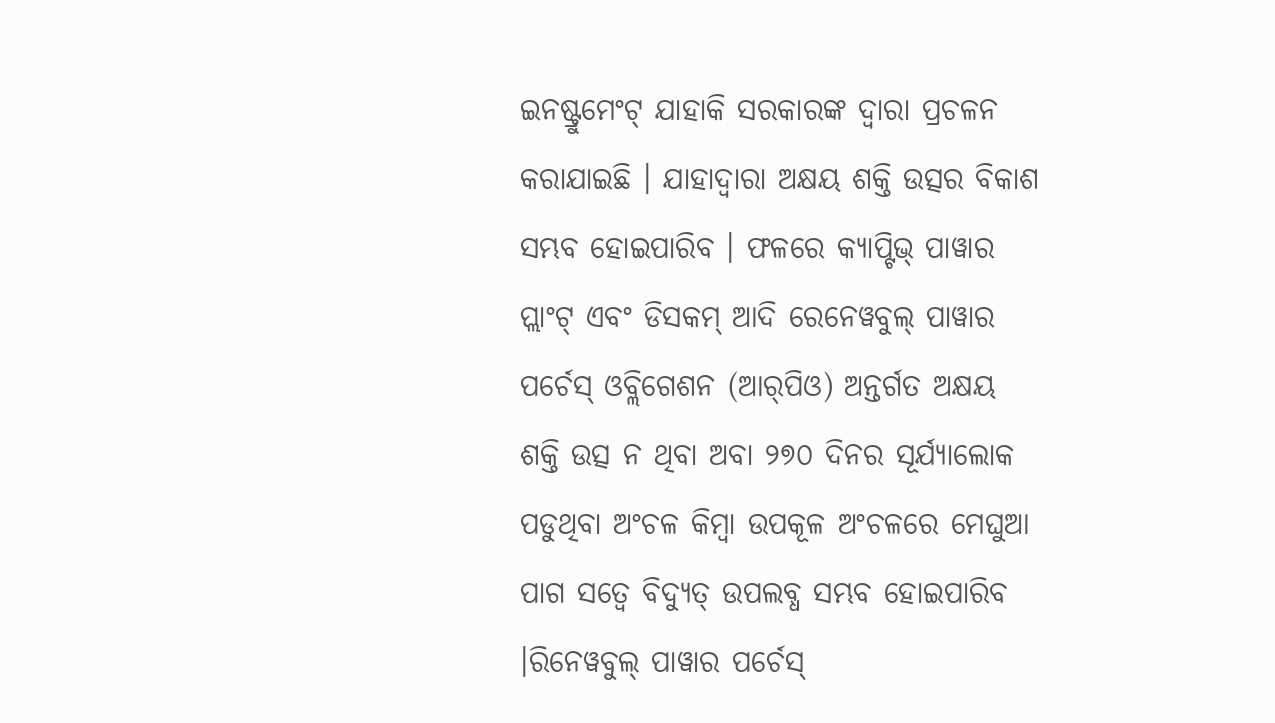ଇନଷ୍ଟ୍ରୁମେଂଟ୍ ଯାହାକି ସରକାରଙ୍କ ଦ୍ୱାରା ପ୍ରଚଳନ କରାଯାଇଛି । ଯାହାଦ୍ୱାରା ଅକ୍ଷୟ ଶକ୍ତି ଉତ୍ସର ବିକାଶ ସମ୍ଭବ ହୋଇପାରିବ । ଫଳରେ କ୍ୟାପ୍ଟିଭ୍ ପାୱାର ପ୍ଲାଂଟ୍ ଏବଂ ଡିସକମ୍ ଆଦି ରେନେୱବୁଲ୍ ପାୱାର ପର୍ଚେସ୍ ଓବ୍ଲିଗେଶନ (ଆର୍‌ପିଓ) ଅନ୍ତର୍ଗତ ଅକ୍ଷୟ ଶକ୍ତି ଉତ୍ସ ନ ଥିବା ଅବା ୨୭୦ ଦିନର ସୂର୍ଯ୍ୟାଲୋକ ପଡୁଥିବା ଅଂଚଳ କିମ୍ବା ଉପକୂଳ ଅଂଚଳରେ ମେଘୁଆ ପାଗ ସତ୍ୱେ ବିଦ୍ୟୁତ୍ ଉପଲବ୍ଧ ସମ୍ଭବ ହୋଇପାରିବ ।ରିନେୱବୁଲ୍ ପାୱାର ପର୍ଚେସ୍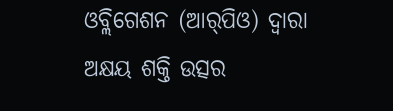ଓବ୍ଲିଗେଶନ (ଆର୍‌ପିଓ) ଦ୍ୱାରା ଅକ୍ଷୟ ଶକ୍ତି ଉତ୍ସର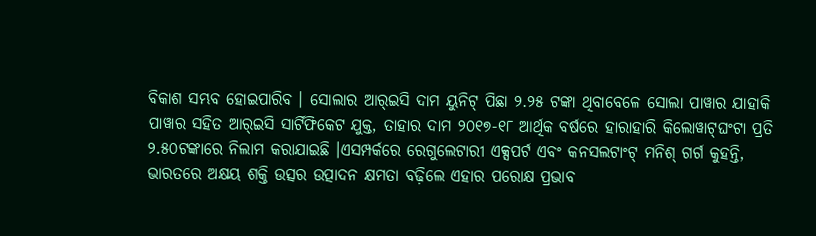ବିକାଶ ସମ୍ଭବ ହୋଇପାରିବ । ସୋଲାର ଆର୍‌ଇସି ଦାମ ୟୁନିଟ୍ ପିଛା ୨.୨୫ ଟଙ୍କା ଥିବାବେଳେ ସୋଲା ପାୱାର ଯାହାକି ପାୱାର ସହିତ ଆର୍‌ଇସି ସାର୍ଟିଫିକେଟ ଯୁକ୍ତ, ତାହାର ଦାମ ୨୦୧୭-୧୮ ଆର୍ଥିକ ବର୍ଷରେ ହାରାହାରି କିଲୋୱାଟ୍‌ଘଂଟା ପ୍ରତି ୨.୫୦ଟଙ୍କାରେ ନିଲାମ କରାଯାଇଛି ।ଏସମ୍ପର୍କରେ ରେଗୁଲେଟାରୀ ଏକ୍ସପର୍ଟ ଏବଂ କନସଲଟାଂଟ୍ ମନିଶ୍ ଗର୍ଗ କୁହନ୍ତି, ଭାରତରେ ଅକ୍ଷୟ ଶକ୍ତି ଉତ୍ସର ଉତ୍ପାଦନ କ୍ଷମତା ବଢ଼ିଲେ ଏହାର ପରୋକ୍ଷ ପ୍ରଭାବ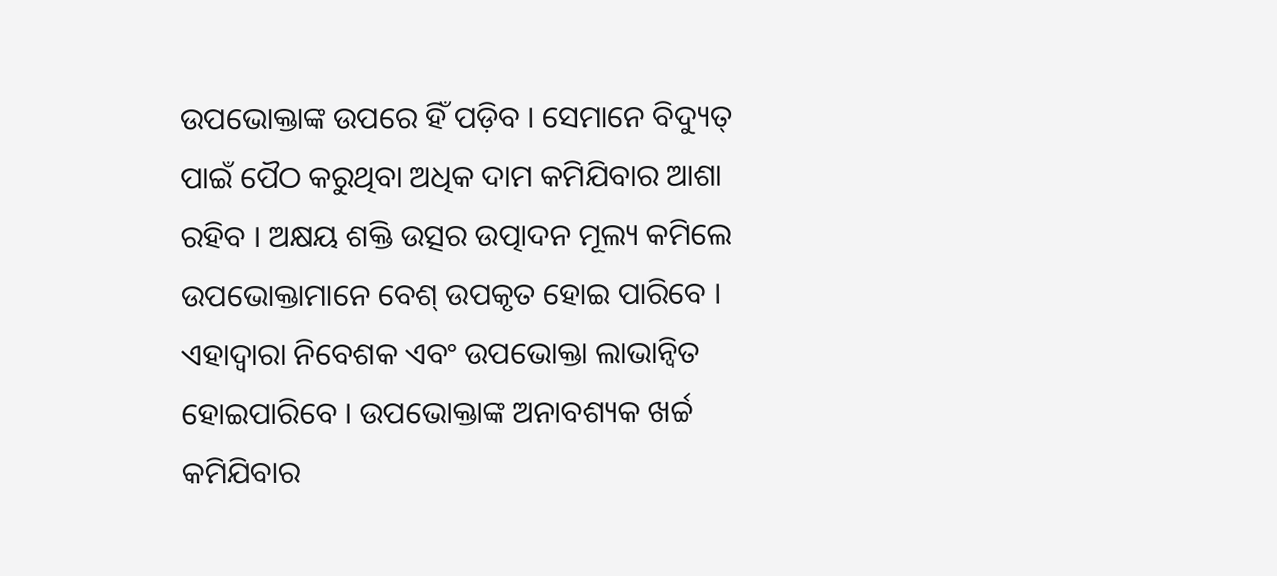ଉପଭୋକ୍ତାଙ୍କ ଉପରେ ହିଁ ପଡ଼ିବ । ସେମାନେ ବିଦ୍ୟୁତ୍ ପାଇଁ ପୈଠ କରୁଥିବା ଅଧିକ ଦାମ କମିଯିବାର ଆଶା ରହିବ । ଅକ୍ଷୟ ଶକ୍ତି ଉତ୍ସର ଉତ୍ପାଦନ ମୂଲ୍ୟ କମିଲେ ଉପଭୋକ୍ତାମାନେ ବେଶ୍ ଉପକୃତ ହୋଇ ପାରିବେ । ଏହାଦ୍ୱାରା ନିବେଶକ ଏବଂ ଉପଭୋକ୍ତା ଲାଭାନ୍ୱିତ ହୋଇପାରିବେ । ଉପଭୋକ୍ତାଙ୍କ ଅନାବଶ୍ୟକ ଖର୍ଚ୍ଚ କମିଯିବାର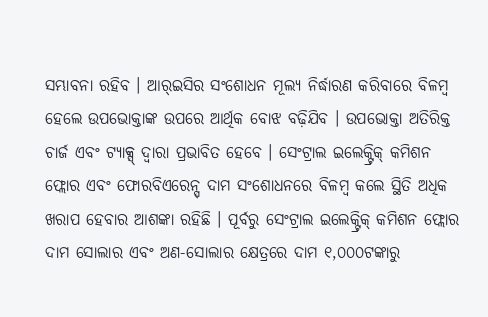ସମ୍ଭାବନା ରହିବ । ଆର୍‌ଇସିର ସଂଶୋଧନ ମୂଲ୍ୟ ନିର୍ଦ୍ଧାରଣ କରିବାରେ ବିଳମ୍ବ ହେଲେ ଉପଭୋକ୍ତାଙ୍କ ଉପରେ ଆର୍ଥିକ ବୋଝ ବଢ଼ିଯିବ । ଉପଭୋକ୍ତା ଅତିରିକ୍ତ ଚାର୍ଜ ଏବଂ ଟ୍ୟାକ୍ସ୍ ଦ୍ୱାରା ପ୍ରଭାବିତ ହେବେ । ସେଂଟ୍ରାଲ ଇଲେକ୍ଟ୍ରିକ୍ କମିଶନ ଫ୍ଲୋର ଏବଂ ଫୋରବିଏରେନ୍ସ୍ ଦାମ ସଂଶୋଧନରେ ବିଳମ୍ବ କଲେ ସ୍ଥିତି ଅଧିକ ଖରାପ ହେବାର ଆଶଙ୍କା ରହିଛି । ପୂର୍ବରୁ ସେଂଟ୍ରାଲ ଇଲେକ୍ଟ୍ରିକ୍ କମିଶନ ଫ୍ଲୋର ଦାମ ସୋଲାର ଏବଂ ଅଣ-ସୋଲାର କ୍ଷେତ୍ରରେ ଦାମ ୧,୦୦୦ଟଙ୍କାରୁ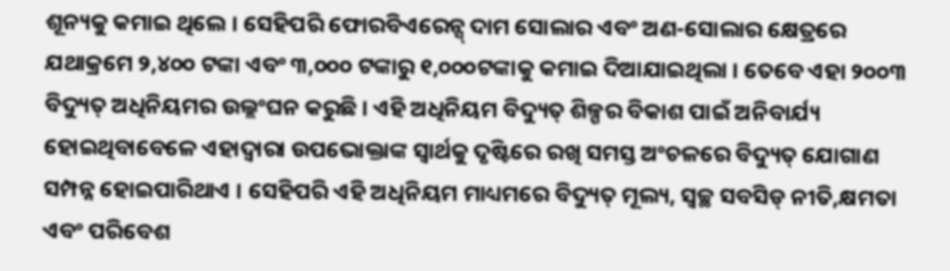ଶୂନ୍ୟକୁ କମାଇ ଥିଲେ । ସେହିପରି ଫୋରବିଏରେନ୍ସ୍ ଦାମ ସୋଲାର ଏବଂ ଅଣ-ସୋଲାର କ୍ଷେତ୍ରରେ ଯଥାକ୍ରମେ ୨,୪୦୦ ଟଙ୍କା ଏବଂ ୩,୦୦୦ ଟଙ୍କାରୁ ୧,୦୦୦ଟଙ୍କାକୁ କମାଇ ଦିଆଯାଇଥିଲା । ତେବେ ଏହା ୨୦୦୩ ବିଦ୍ୟୁତ୍ ଅଧିନିୟମର ଉଲ୍ଲଂଘନ କରୁଛି । ଏହି ଅଧିନିୟମ ବିଦ୍ୟୁତ୍ ଶିଳ୍ପର ବିକାଶ ପାଇଁ ଅନିବାର୍ଯ୍ୟ ହୋଇଥିବାବେଳେ ଏହାଦ୍ୱାରା ଉପଭୋକ୍ତାଙ୍କ ସ୍ୱାର୍ଥକୁ ଦୃଷ୍ଟିରେ ରଖି ସମସ୍ତ ଅଂଚଳରେ ବିଦ୍ୟୁତ୍ ଯୋଗାଣ ସମ୍ପନ୍ନ ହୋଇପାରିଥାଏ । ସେହିପରି ଏହି ଅଧିନିୟମ ମାଧ୍ୟମରେ ବିଦ୍ୟୁତ୍ ମୂଲ୍ୟ, ସ୍ୱଚ୍ଛ ସବସିଡ୍ ନୀତି,କ୍ଷମତା ଏବଂ ପରିବେଶ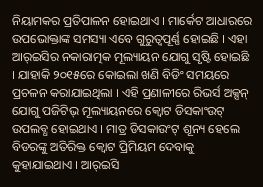ନିୟାମକର ପ୍ରତିପାଳନ ହୋଇଥାଏ । ମାର୍କେଟ ଆଧାରରେ ଉପଭୋକ୍ତାଙ୍କ ସମସ୍ୟା ଏବେ ଗୁରୁତ୍ୱପୂର୍ଣ୍ଣ ହୋଇଛି । ଏହା ଆର୍‌ଇସିର ନକାରାତ୍ମକ ମୂଲ୍ୟାୟନ ଯୋଗୁ ସୃଷ୍ଟି ହୋଇଛି । ଯାହାକି ୨୦୧୫ରେ କୋଇଲା ଖଣି ବିଡିଂ ସମୟରେ ପ୍ରଚଳନ କରାଯାଇଥିଲା । ଏହି ପ୍ରଣାଳୀରେ ରିଭର୍ସ ଅକ୍ସନ୍ ଯୋଗୁ ପଜିଟିଭ୍ ମୂଲ୍ୟାୟନରେ କ୍ୱୋଟ ଡିସକାଂଉଟ୍ ଉପଲବ୍ଧ ହୋଇଥାଏ । ମାତ୍ର ଡିସକାଉଂଟ୍ ଶୂନ୍ୟ ହେଲେ ବିଡରଙ୍କୁ ଅତିରିକ୍ତ କ୍ୱୋଟ ପ୍ରିମିୟମ ଦେବାକୁ କୁହାଯାଇଥାଏ । ଆର୍‌ଇସି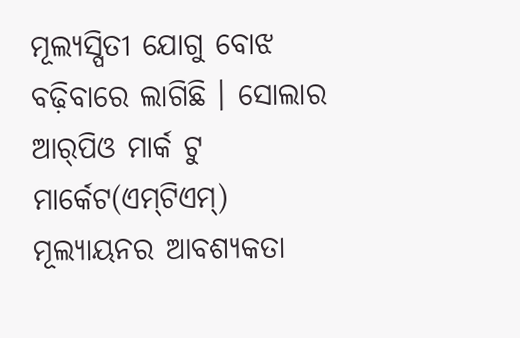ମୂଲ୍ୟସ୍ପିତୀ ଯୋଗୁ ବୋଝ ବଢ଼ିବାରେ ଲାଗିଛି । ସୋଲାର ଆର୍‌ପିଓ ମାର୍କ ଟୁ ମାର୍କେଟ(ଏମ୍‌ଟିଏମ୍‌) ମୂଲ୍ୟାୟନର ଆବଶ୍ୟକତା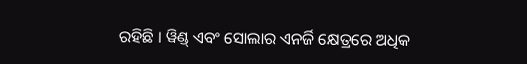ରହିଛି । ୱିଣ୍ଡ୍ ଏବଂ ସୋଲାର ଏନର୍ଜି କ୍ଷେତ୍ରରେ ଅଧିକ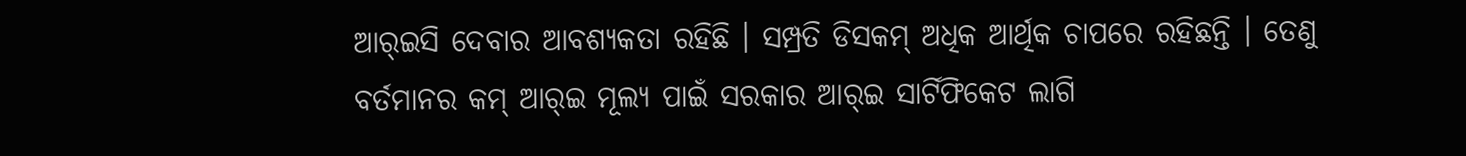ଆର୍‌ଇସି ଦେବାର ଆବଶ୍ୟକତା ରହିଛି । ସମ୍ପ୍ରତି ଡିସକମ୍ ଅଧିକ ଆର୍ଥିକ ଚାପରେ ରହିଛନ୍ତି । ତେଣୁ ବର୍ତମାନର କମ୍ ଆର୍‌ଇ ମୂଲ୍ୟ ପାଇଁ ସରକାର ଆର୍‌ଇ ସାର୍ଟିଫିକେଟ ଲାଗି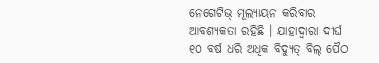ନେଗେଟିଭ୍ ମୂଲ୍ୟାୟନ କରିବାର ଆବଶ୍ୟକତା ରହିଛି । ଯାହାଦ୍ୱାରା ଦୀର୍ଘ ୧୦ ବର୍ଷ ଧରି ଅଧିକ ବିଦ୍ୟୁତ୍ ବିଲ୍ ପୈଠ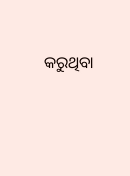କରୁଥିବା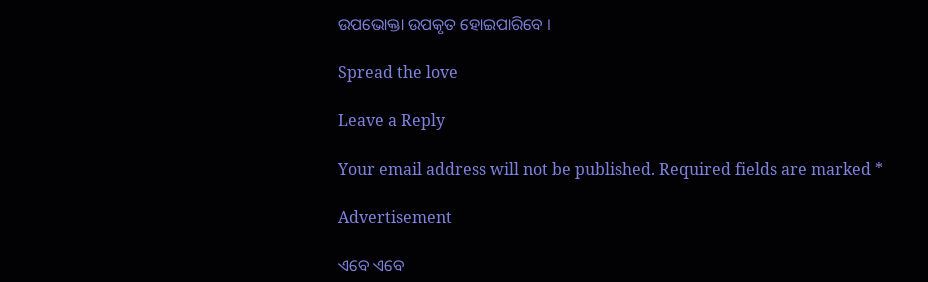ଉପଭୋକ୍ତା ଉପକୃତ ହୋଇପାରିବେ ।

Spread the love

Leave a Reply

Your email address will not be published. Required fields are marked *

Advertisement

ଏବେ ଏବେ